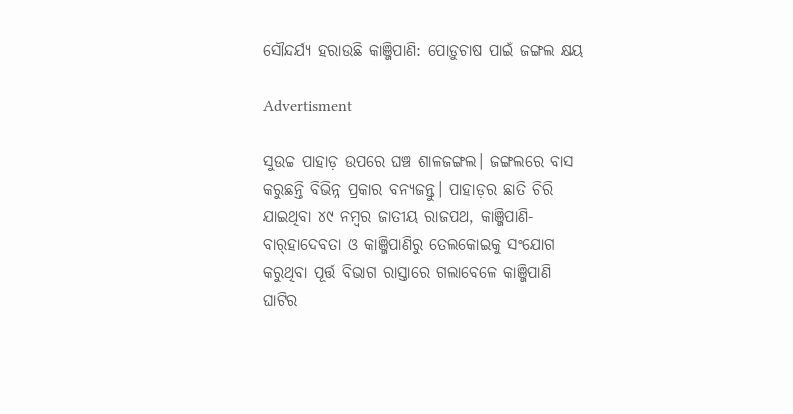ସୌନ୍ଦର୍ଯ୍ୟ ହରାଉଛି କାଞ୍ଜିପାଣି: ପୋଡ଼ୁଚାଷ ପାଇଁ ଜଙ୍ଗଲ କ୍ଷୟ

Advertisment

ସୁଉଚ୍ଚ ପାହାଡ଼ ଉପରେ ଘଞ୍ଚ ଶାଳଜଙ୍ଗଲ। ଜଙ୍ଗଲରେ ବାସ କରୁଛନ୍ତି ବିଭିନ୍ନ ପ୍ରକାର ବନ୍ୟଜନ୍ତୁ। ପାହାଡ଼ର ଛାତି ଚିରି ଯାଇଥିବା ୪୯ ନମ୍ବର ଜାତୀୟ ରାଜପଥ, କାଞ୍ଜିପାଣି-ବାର୍‌ହାଦେବତା ଓ କାଞ୍ଜିପାଣିରୁ ତେଲକୋଇକୁ ସଂଯୋଗ କରୁଥିବା ପୂର୍ତ୍ତ ବିଭାଗ ରାସ୍ତାରେ ଗଲାବେଳେ କାଞ୍ଜିପାଣି ଘାଟିର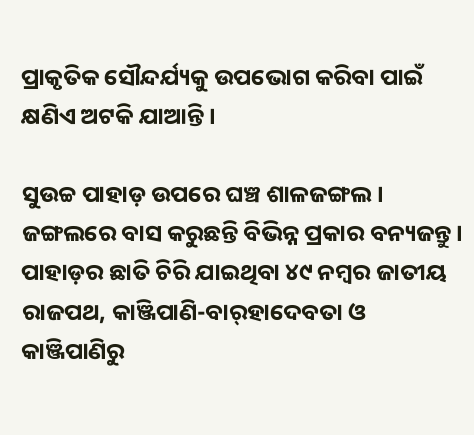ପ୍ରାକୃତିକ ସୌନ୍ଦର୍ଯ୍ୟକୁ ଉପଭୋଗ କରିବା ପାଇଁ କ୍ଷଣିଏ ଅଟକି ଯାଆନ୍ତି।

ସୁଉଚ୍ଚ ପାହାଡ଼ ଉପରେ ଘଞ୍ଚ ଶାଳଜଙ୍ଗଲ। ଜଙ୍ଗଲରେ ବାସ କରୁଛନ୍ତି ବିଭିନ୍ନ ପ୍ରକାର ବନ୍ୟଜନ୍ତୁ। ପାହାଡ଼ର ଛାତି ଚିରି ଯାଇଥିବା ୪୯ ନମ୍ବର ଜାତୀୟ ରାଜପଥ, କାଞ୍ଜିପାଣି-ବାର୍‌ହାଦେବତା ଓ କାଞ୍ଜିପାଣିରୁ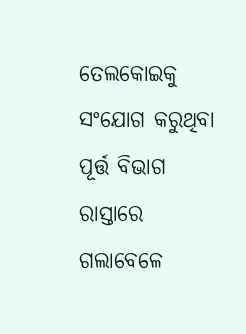ତେଲକୋଇକୁ ସଂଯୋଗ କରୁଥିବା ପୂର୍ତ୍ତ ବିଭାଗ ରାସ୍ତାରେ ଗଲାବେଳେ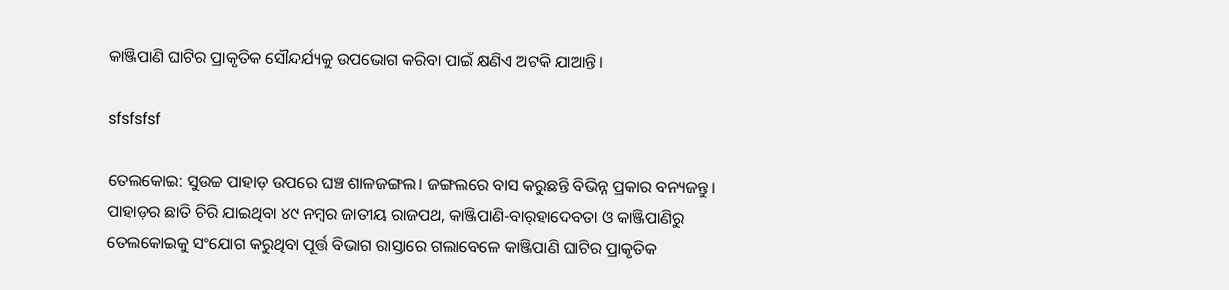କାଞ୍ଜିପାଣି ଘାଟିର ପ୍ରାକୃତିକ ସୌନ୍ଦର୍ଯ୍ୟକୁ ଉପଭୋଗ କରିବା ପାଇଁ କ୍ଷଣିଏ ଅଟକି ଯାଆନ୍ତି।

sfsfsfsf

ତେଲକୋଇ: ସୁଉଚ୍ଚ ପାହାଡ଼ ଉପରେ ଘଞ୍ଚ ଶାଳଜଙ୍ଗଲ। ଜଙ୍ଗଲରେ ବାସ କରୁଛନ୍ତି ବିଭିନ୍ନ ପ୍ରକାର ବନ୍ୟଜନ୍ତୁ। ପାହାଡ଼ର ଛାତି ଚିରି ଯାଇଥିବା ୪୯ ନମ୍ବର ଜାତୀୟ ରାଜପଥ, କାଞ୍ଜିପାଣି-ବାର୍‌ହାଦେବତା ଓ କାଞ୍ଜିପାଣିରୁ ତେଲକୋଇକୁ ସଂଯୋଗ କରୁଥିବା ପୂର୍ତ୍ତ ବିଭାଗ ରାସ୍ତାରେ ଗଲାବେଳେ କାଞ୍ଜିପାଣି ଘାଟିର ପ୍ରାକୃତିକ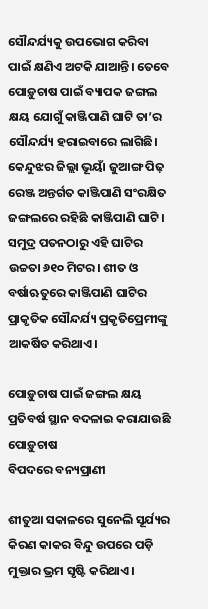ସୌନ୍ଦର୍ଯ୍ୟକୁ ଉପଭୋଗ କରିବା ପାଇଁ କ୍ଷଣିଏ ଅଟକି ଯାଆନ୍ତି। ତେବେ ପୋଡ଼ୁଚାଷ ପାଇଁ ବ୍ୟାପକ ଜଙ୍ଗଲ କ୍ଷୟ ଯୋଗୁଁ କାଞ୍ଜିପାଣି ଘାଟି ତା’ର ସୌନ୍ଦର୍ଯ୍ୟ ହରାଇବାରେ ଲାଗିଛି। କେନ୍ଦୁଝର ଜିଲ୍ଲା ଭୂୟାଁ ଜୁଆଙ୍ଗ ପିଢ଼ ରେଞ୍ଜ ଅନ୍ତର୍ଗତ କାଞ୍ଜିପାଣି ସଂରକ୍ଷିତ ଜଙ୍ଗଲରେ ରହିଛି କାଞ୍ଜିପାଣି ଘାଟି। ସମୁଦ୍ର ପତନଠାରୁ ଏହି ଘାଟିର ଉଚ୍ଚତା ୬୧୦ ମିଟର। ଶୀତ ଓ ବର୍ଷାଋତୁରେ କାଞ୍ଜିପାଣି ଘାଟିର ପ୍ରାକୃତିକ ସୌନ୍ଦର୍ଯ୍ୟ ପ୍ରକୃତିପ୍ରେମୀଙ୍କୁ ଆକର୍ଷିତ କରିଥା‌ଏ।

ପୋଡ଼ୁଚାଷ ପାଇଁ ଜଙ୍ଗଲ କ୍ଷୟ
ପ୍ରତିବର୍ଷ ସ୍ଥାନ ବଦଳାଇ କରାଯାଉଛି ପୋଡ଼ୁଚାଷ
ବିପଦରେ ବନ୍ୟପ୍ରାଣୀ

ଶୀତୁଆ ସକାଳରେ ସୁନେଲି ସୂର୍ଯ୍ୟର କିରଣ କାକର ବିନ୍ଦୁ ଉପରେ ପଡ଼ି ମୁକ୍ତାର ଭ୍ରମ ସୃଷ୍ଟି କରିଥାଏ।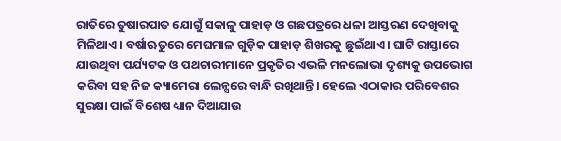ରାତିରେ ତୁଷାରପାତ ଯୋଗୁଁ ସକାଳୁ ପାହାଡ଼ ଓ ଗଛପତ୍ରରେ ଧଳା ଆସ୍ତରଣ ଦେଖିବାକୁ ମିଳିଥାଏ। ବର୍ଷାଋତୁରେ ମେଘମାଳ ଗୁଡ଼ିକ ପାହାଡ଼ ଶିଖରକୁ ଛୁଇଁଥାଏ। ଘାଟି ରାସ୍ତାରେ ଯାଉଥିବା ପର୍ଯ୍ୟଟକ ଓ ପଥଚାରୀମାନେ ପ୍ରକୃତିର ଏଭଳି ମନଲୋଭା ଦୃଶ୍ୟକୁ ଉପଭୋଗ କରିବା ସହ ନିଜ କ୍ୟାମେରା ଲେନ୍ସରେ ବାନ୍ଧି ରଖିଥାନ୍ତି। ହେଲେ ଏଠାକାର ପରିବେଶର ସୁରକ୍ଷା ପାଇଁ ବିଶେଷ ଧ୍ୟାନ ଦିଆଯାଉ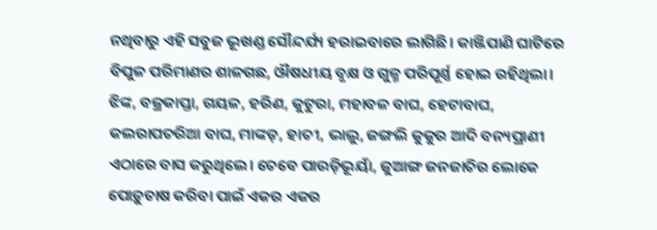ନଥିବାରୁ ଏହି ସବୁଜ ଭୂଖଣ୍ଡ ସୌନ୍ଦର୍ଯ୍ୟ ହରାଇବାରେ ଲାଗିଛି। କାଞ୍ଜିପାଣି ଘାଟିରେ ବିପୁଳ ପରିମାଣର ଶାଳଗଛ, ଔଷଧୀୟ ବୃକ୍ଷ ଓ ଗୁଳ୍ମ ପରିପୂର୍ଣ୍ଣ ହୋଇ ରହିଥିଲା। ଝିଙ୍କ, ବଜ୍ରକାପ୍ତା, ଗୟଳ, ହରିଣ, କୁଟୁରା, ମହାବଳ ବାଘ, ହେଟାବାଘ, କଲରାପତରିଆ ବାଘ, ମାଙ୍କଡ଼, ହାତୀ, ଭାଲୁ, ଜଙ୍ଗଲି କୁକୁର ଆଦି ବନ୍ୟପ୍ରାଣୀ ଏଠାରେ ବାସ କରୁଥିଲେ। ତେବେ ପାଉଡ଼ିଭୂୟାଁ, ଜୁଆଙ୍ଗ ଜନଜାତିର ଲୋକେ ପୋଡ଼ୁଚାଷ କରିବା ପାଇଁ ଏକର ଏକର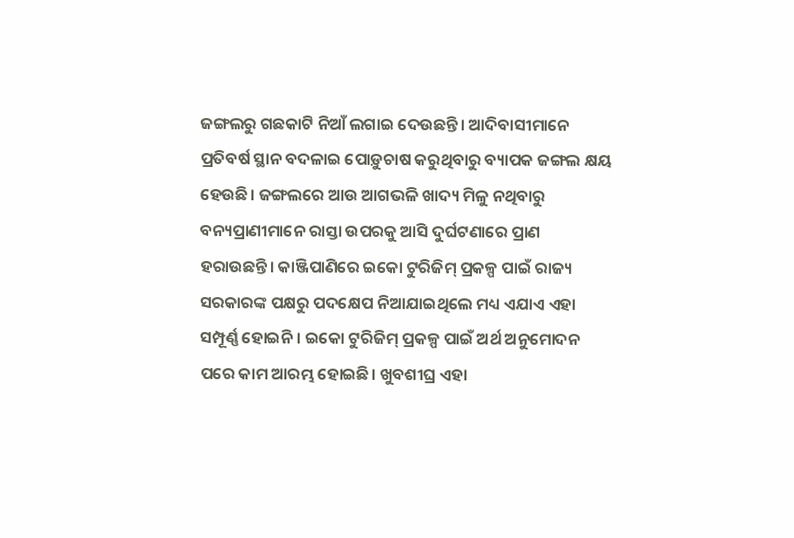ଜଙ୍ଗଲରୁ ଗଛକାଟି ନିଆଁ ଲଗାଇ ଦେଉଛନ୍ତି। ଆଦିବାସୀମାନେ ପ୍ରତିବର୍ଷ ସ୍ଥାନ ବଦଳାଇ ପୋଡ଼ୁଚାଷ କରୁଥିବାରୁ ବ୍ୟାପକ ଜଙ୍ଗଲ କ୍ଷୟ ହେଉଛି। ଜଙ୍ଗଲରେ ଆଉ ଆଗଭଳି ଖାଦ୍ୟ ମିଳୁ ନଥିବାରୁ ବନ୍ୟପ୍ରାଣୀମାନେ ରାସ୍ତା ଉପରକୁ ଆସି ଦୁର୍ଘଟଣାରେ ପ୍ରାଣ ହରାଉଛନ୍ତି। କାଞ୍ଜିପାଣିରେ ଇକୋ ଟୁରିଜିମ୍‌ ପ୍ରକଳ୍ପ ପାଇଁ ରାଜ୍ୟ ସରକାରଙ୍କ ପକ୍ଷରୁ ପଦକ୍ଷେପ ନିଆଯାଇଥିଲେ ମଧ୍ୟ ଏଯାଏ ଏହା ସମ୍ପୂର୍ଣ୍ଣ ହୋଇନି। ଇକୋ ଟୁରିଜିମ୍‌ ପ୍ରକଳ୍ପ ପାଇଁ ଅର୍ଥ ଅନୁମୋଦନ ପରେ କାମ ଆରମ୍ଭ ହୋଇଛି। ଖୁବଶୀଘ୍ର ଏହା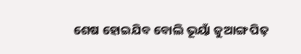ଶେଷ ହୋଇଯିବ ‌ବୋଲି ଭୂୟାଁ ଜୁଆଙ୍ଗ ପିଢ଼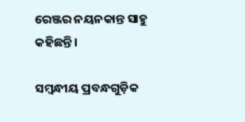ରେଞ୍ଜର ନୟନକାନ୍ତ ସାହୁ କହିଛନ୍ତି।

ସମ୍ବନ୍ଧୀୟ ପ୍ରବନ୍ଧଗୁଡ଼ିକ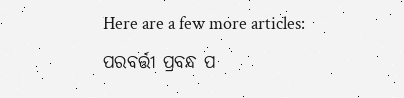Here are a few more articles:
ପରବର୍ତ୍ତୀ ପ୍ରବନ୍ଧ ପ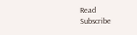Read
Subscribe